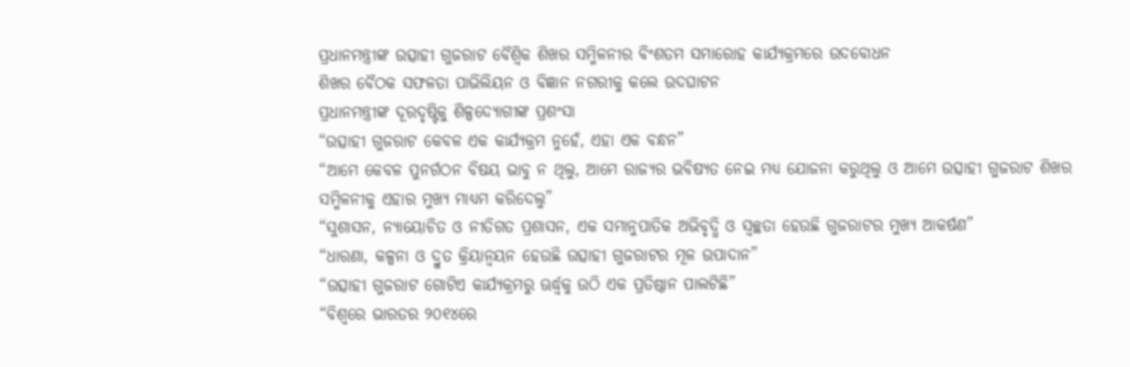ପ୍ରଧାନମନ୍ତ୍ରୀଙ୍କ ଉତ୍ସାହୀ ଗୁଜରାଟ ବୈଶ୍ୱିକ ଶିଖର ସମ୍ମିଳନୀର ବିଂଶତମ ସମାରୋହ କାର୍ଯ୍ୟକ୍ରମରେ ଉଦବୋଧନ
ଶିଖର ବୈଠକ ସଫଳତା ପାଭିଲିୟନ ଓ ବିଜ୍ଞାନ ନଗରୀକୁ କଲେ ଉଦଘାଟନ
ପ୍ରଧାନମନ୍ତ୍ରୀଙ୍କ ଦୂରଦୃଷ୍ଟିକୁ ଶିଳ୍ପଦ୍ୟୋଗୀଙ୍କ ପ୍ରଶଂସା
“ଉତ୍ସାହୀ ଗୁଜରାଟ କେବଳ ଏକ କାର୍ଯ୍ୟକ୍ରମ ନୁହେଁ, ଏହା ଏକ ବନ୍ଧନ”
“ଆମେ କେବଳ ପୁନର୍ଗଠନ ବିଷୟ ଭାବୁ ନ ଥିଲୁ, ଆମେ ରାଜ୍ୟର ଭବିଷ୍ୟତ ନେଇ ମଧ୍ୟ ଯୋଜନା କରୁଥିଲୁ ଓ ଆମେ ଉତ୍ସାହୀ ଗୁଜରାଟ ଶିଖର ସମ୍ମିଳନୀକୁ ଏହାର ମୁଖ୍ୟ ମାଧ୍ୟମ କରିଦେଲୁ”
“ସୁଶାସନ, ନ୍ୟାୟୋଚିତ ଓ ନୀତିଗତ ପ୍ରଶାସନ, ଏକ ସମାନୁପାତିକ ଅଭିବୃଦ୍ଧି ଓ ସ୍ୱଚ୍ଛତା ହେଉଛି ଗୁଜରାଟର ମୁଖ୍ୟ ଆକର୍ଷଣ”
“ଧାରଣା, କଳ୍ପନା ଓ ଦ୍ରୁତ କ୍ରିୟାନ୍ଵୟନ ହେଉଛି ଉତ୍ସାହୀ ଗୁଜରାଟର ମୂଳ ଉପାଦାନ”
“ଉତ୍ସାହୀ ଗୁଜରାଟ ଗୋଟିଏ କାର୍ଯ୍ୟକ୍ରମରୁ ଊର୍ଦ୍ଧ୍ବକୁ ଉଠି ଏକ ପ୍ରତିଷ୍ଠାନ ପାଲଟିଛି”
“ବିଶ୍ୱରେ ଭାରତର ୨୦୧୪ରେ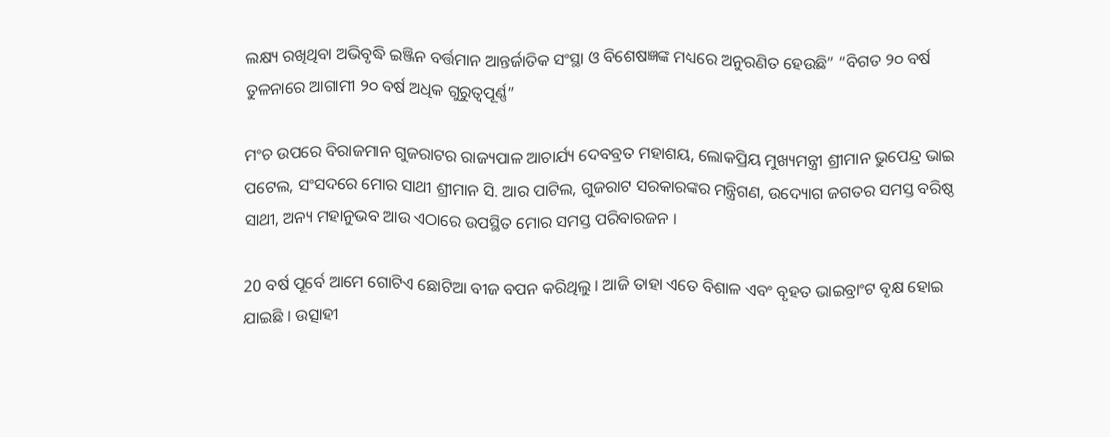ଲକ୍ଷ୍ୟ ରଖିଥିବା ଅଭିବୃଦ୍ଧି ଇଞ୍ଜିନ ବର୍ତ୍ତମାନ ଆନ୍ତର୍ଜାତିକ ସଂସ୍ଥା ଓ ବିଶେଷଜ୍ଞଙ୍କ ମଧ୍ୟରେ ଅନୁରଣିତ ହେଉଛି” “ବିଗତ ୨୦ ବର୍ଷ ତୁଳନାରେ ଆଗାମୀ ୨୦ ବର୍ଷ ଅଧିକ ଗୁରୁତ୍ୱପୂର୍ଣ୍ଣ”

ମଂଚ ଉପରେ ବିରାଜମାନ ଗୁଜରାଟର ରାଜ୍ୟପାଳ ଆଚାର୍ଯ୍ୟ ଦେବବ୍ରତ ମହାଶୟ, ଲୋକପ୍ରିୟ ମୁଖ୍ୟମନ୍ତ୍ରୀ ଶ୍ରୀମାନ ଭୁପେନ୍ଦ୍ର ଭାଇ ପଟେଲ, ସଂସଦରେ ମୋର ସାଥୀ ଶ୍ରୀମାନ ସି. ଆର ପାଟିଲ, ଗୁଜରାଟ ସରକାରଙ୍କର ମନ୍ତ୍ରିଗଣ, ଉଦ୍ୟୋଗ ଜଗତର ସମସ୍ତ ବରିଷ୍ଠ ସାଥୀ, ଅନ୍ୟ ମହାନୁଭବ ଆଉ ଏଠାରେ ଉପସ୍ଥିତ ମୋର ସମସ୍ତ ପରିବାରଜନ ।

20 ବର୍ଷ ପୂର୍ବେ ଆମେ ଗୋଟିଏ ଛୋଟିଆ ବୀଜ ବପନ କରିଥିଲୁ । ଆଜି ତାହା ଏତେ ବିଶାଳ ଏବଂ ବୃହତ ଭାଇବ୍ରାଂଟ ବୃକ୍ଷ ହୋଇ ଯାଇଛି । ଉତ୍ସାହୀ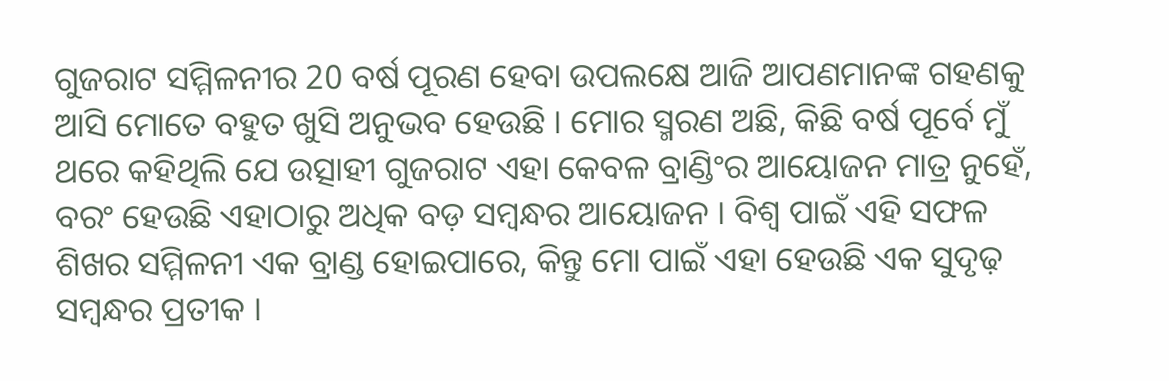ଗୁଜରାଟ ସମ୍ମିଳନୀର 20 ବର୍ଷ ପୂରଣ ହେବା ଉପଲକ୍ଷେ ଆଜି ଆପଣମାନଙ୍କ ଗହଣକୁ ଆସି ମୋତେ ବହୁତ ଖୁସି ଅନୁଭବ ହେଉଛି । ମୋର ସ୍ମରଣ ଅଛି, କିଛି ବର୍ଷ ପୂର୍ବେ ମୁଁ ଥରେ କହିଥିଲି ଯେ ଉତ୍ସାହୀ ଗୁଜରାଟ ଏହା କେବଳ ବ୍ରାଣ୍ଡିଂର ଆୟୋଜନ ମାତ୍ର ନୁହେଁ, ବରଂ ହେଉଛି ଏହାଠାରୁ ଅଧିକ ବଡ଼ ସମ୍ବନ୍ଧର ଆୟୋଜନ । ବିଶ୍ୱ ପାଇଁ ଏହି ସଫଳ ଶିଖର ସମ୍ମିଳନୀ ଏକ ବ୍ରାଣ୍ଡ ହୋଇପାରେ, କିନ୍ତୁ ମୋ ପାଇଁ ଏହା ହେଉଛି ଏକ ସୁଦୃଢ଼ ସମ୍ବନ୍ଧର ପ୍ରତୀକ ।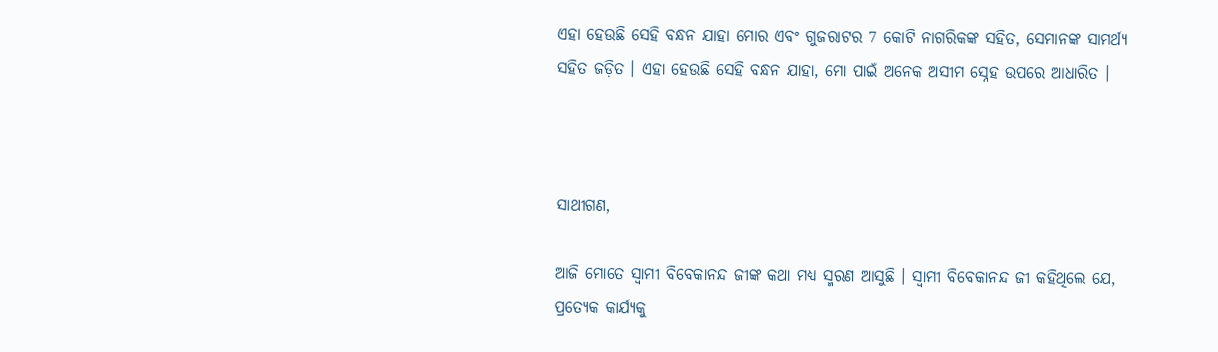ଏହା ହେଉଛି ସେହି ବନ୍ଧନ ଯାହା ମୋର ଏବଂ ଗୁଜରାଟର 7 କୋଟି ନାଗରିକଙ୍କ ସହିତ, ସେମାନଙ୍କ ସାମର୍ଥ୍ୟ ସହିତ ଜଡ଼ିତ । ଏହା ହେଉଛି ସେହି ବନ୍ଧନ ଯାହା, ମୋ ପାଇଁ ଅନେକ ଅସୀମ ସ୍ନେହ ଉପରେ ଆଧାରିତ ।



ସାଥୀଗଣ,

ଆଜି ମୋତେ ସ୍ୱାମୀ ବିବେକାନନ୍ଦ ଜୀଙ୍କ କଥା ମଧ୍ୟ ସ୍ମରଣ ଆସୁଛି । ସ୍ୱାମୀ ବିବେକାନନ୍ଦ ଜୀ କହିଥିଲେ ଯେ, ପ୍ରତ୍ୟେକ କାର୍ଯ୍ୟକୁ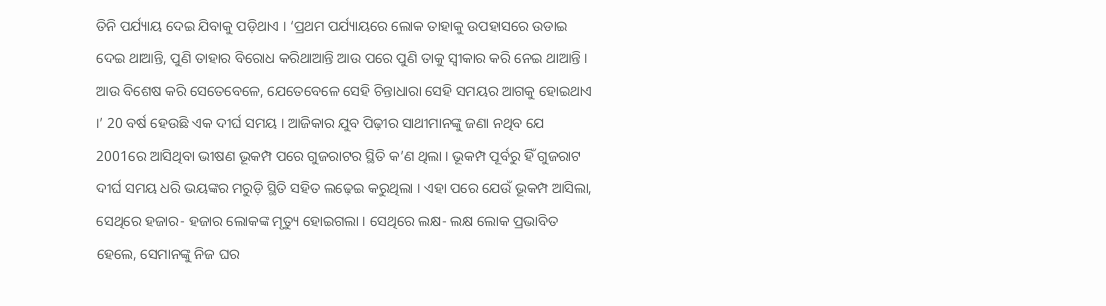ତିନି ପର୍ଯ୍ୟାୟ ଦେଇ ଯିବାକୁ ପଡ଼ିଥାଏ । ‘ପ୍ରଥମ ପର୍ଯ୍ୟାୟରେ ଲୋକ ତାହାକୁ ଉପହାସରେ ଉଡାଇ ଦେଇ ଥାଆନ୍ତି, ପୁଣି ତାହାର ବିରୋଧ କରିଥାଆନ୍ତି ଆଉ ପରେ ପୁଣି ତାକୁ ସ୍ୱୀକାର କରି ନେଇ ଥାଆନ୍ତି । ଆଉ ବିଶେଷ କରି ସେତେବେଳେ, ଯେତେବେଳେ ସେହି ଚିନ୍ତାଧାରା ସେହି ସମୟର ଆଗକୁ ହୋଇଥାଏ ।’ 20 ବର୍ଷ ହେଉଛି ଏକ ଦୀର୍ଘ ସମୟ । ଆଜିକାର ଯୁବ ପିଢ଼ୀର ସାଥୀମାନଙ୍କୁ ଜଣା ନଥିବ ଯେ 2001ରେ ଆସିଥିବା ଭୀଷଣ ଭୂକମ୍ପ ପରେ ଗୁଜରାଟର ସ୍ଥିତି କ’ଣ ଥିଲା । ଭୂକମ୍ପ ପୂର୍ବରୁ ହିଁ ଗୁଜରାଟ ଦୀର୍ଘ ସମୟ ଧରି ଭୟଙ୍କର ମରୁଡ଼ି ସ୍ଥିତି ସହିତ ଲଢ଼େଇ କରୁଥିଲା । ଏହା ପରେ ଯେଉଁ ଭୂକମ୍ପ ଆସିଲା, ସେଥିରେ ହଜାର- ହଜାର ଲୋକଙ୍କ ମୃତ୍ୟୁ ହୋଇଗଲା । ସେଥିରେ ଲକ୍ଷ- ଲକ୍ଷ ଲୋକ ପ୍ରଭାବିତ ହେଲେ, ସେମାନଙ୍କୁ ନିଜ ଘର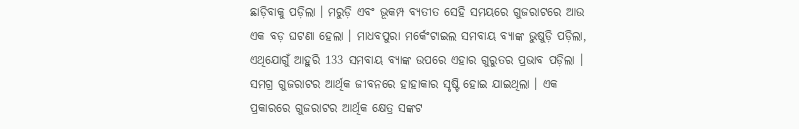ଛାଡ଼ିବାକୁ ପଡ଼ିଲା । ମରୁଡ଼ି ଏବଂ ଭୂକମ୍ପ ବ୍ୟତୀତ ସେହି ସମୟରେ ଗୁଜରାଟରେ ଆଉ ଏକ ବଡ଼ ଘଟଣା ହେଲା । ମାଧବପୁରା ମର୍କେଂଟାଇଲ ସମବାୟ ବ୍ୟାଙ୍କ ଭୁଷୁଡ଼ି ପଡ଼ିଲା, ଏଥିଯୋଗୁଁ ଆହୁରି 133 ସମବାୟ ବ୍ୟାଙ୍କ ଉପରେ ଏହାର ଗୁରୁତର ପ୍ରଭାବ ପଡ଼ିଲା । ସମଗ୍ର ଗୁଜରାଟର ଆର୍ଥିକ ଜୀବନରେ ହାହାକାର ସୃଷ୍ଟି ହୋଇ ଯାଇଥିଲା । ଏକ ପ୍ରକାରରେ ଗୁଜରାଟର ଆର୍ଥିକ କ୍ଷେତ୍ର ସଙ୍କଟ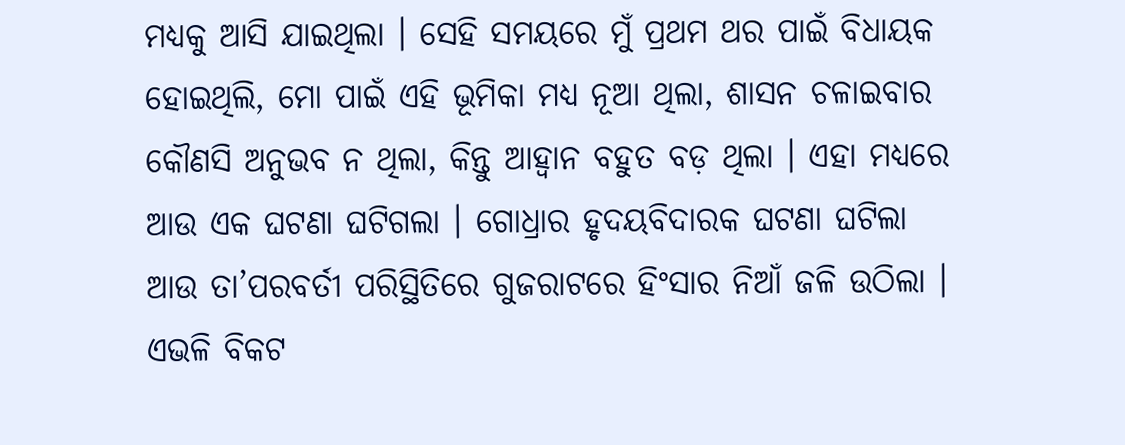ମଧ୍ୟକୁ ଆସି ଯାଇଥିଲା । ସେହି ସମୟରେ ମୁଁ ପ୍ରଥମ ଥର ପାଇଁ ବିଧାୟକ ହୋଇଥିଲି, ମୋ ପାଇଁ ଏହି ଭୂମିକା ମଧ୍ୟ ନୂଆ ଥିଲା, ଶାସନ ଚଳାଇବାର କୌଣସି ଅନୁଭବ ନ ଥିଲା, କିନ୍ତୁ ଆହ୍ୱାନ ବହୁତ ବଡ଼ ଥିଲା । ଏହା ମଧ୍ୟରେ ଆଉ ଏକ ଘଟଣା ଘଟିଗଲା । ଗୋଧ୍ରାର ହୃଦୟବିଦାରକ ଘଟଣା ଘଟିଲା ଆଉ ତା’ପରବର୍ତୀ ପରିସ୍ଥିତିରେ ଗୁଜରାଟରେ ହିଂସାର ନିଆଁ ଜଳି ଉଠିଲା । ଏଭଳି ବିକଟ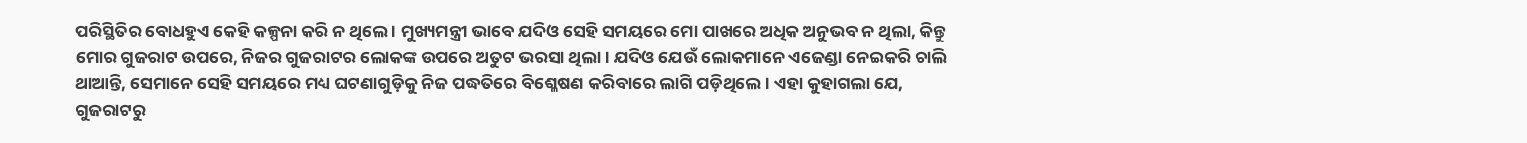ପରିସ୍ଥିତିର ବୋଧହୁଏ କେହି କଳ୍ପନା କରି ନ ଥିଲେ । ମୁଖ୍ୟମନ୍ତ୍ରୀ ଭାବେ ଯଦିଓ ସେହି ସମୟରେ ମୋ ପାଖରେ ଅଧିକ ଅନୁଭବ ନ ଥିଲା, କିନ୍ତୁ ମୋର ଗୁଜରାଟ ଉପରେ, ନିଜର ଗୁଜରାଟର ଲୋକଙ୍କ ଉପରେ ଅତୁଟ ଭରସା ଥିଲା । ଯଦିଓ ଯେଉଁ ଲୋକମାନେ ଏଜେଣ୍ଡା ନେଇକରି ଚାଲି ଥାଆନ୍ତି, ସେମାନେ ସେହି ସମୟରେ ମଧ୍ୟ ଘଟଣାଗୁଡ଼ିକୁ ନିଜ ପଦ୍ଧତିରେ ବିଶ୍ଳେଷଣ କରିବାରେ ଲାଗି ପଡ଼ିଥିଲେ । ଏହା କୁହାଗଲା ଯେ, ଗୁଜରାଟରୁ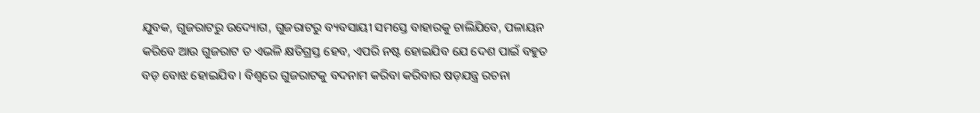ଯୁବକ, ଗୁଜରାଟରୁ ଉଦ୍ୟୋଗ, ଗୁଜରାଟରୁ ବ୍ୟବସାୟୀ ସମସ୍ତେ ବାହାରକୁ ଚାଲିଯିବେ, ପଳାୟନ କରିବେ ଆଉ ଗୁଜରାଟ ତ ଏଭଳି କ୍ଷତିଗ୍ରସ୍ତ ହେବ, ଏପରି ନଷ୍ଟ ହୋଇଯିବ ଯେ ଦେଶ ପାଇଁ ବହୁତ ବଡ଼ ବୋଝ ହୋଇଯିବ । ବିଶ୍ୱରେ ଗୁଜରାଟକୁ ବଦନାମ କରିବା କରିବାର ଷଡ଼ଯନ୍ତ୍ର ରଚନା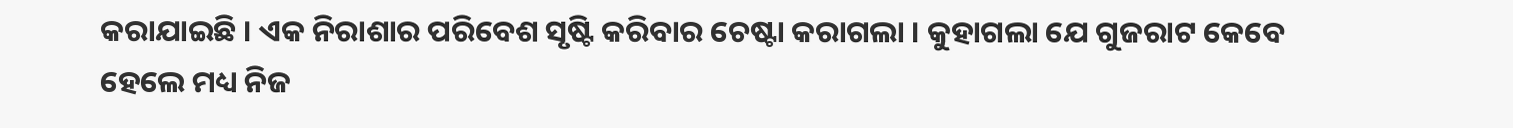କରାଯାଇଛି । ଏକ ନିରାଶାର ପରିବେଶ ସୃଷ୍ଟି କରିବାର ଚେଷ୍ଟା କରାଗଲା । କୁହାଗଲା ଯେ ଗୁଜରାଟ କେବେ ହେଲେ ମଧ୍ୟ ନିଜ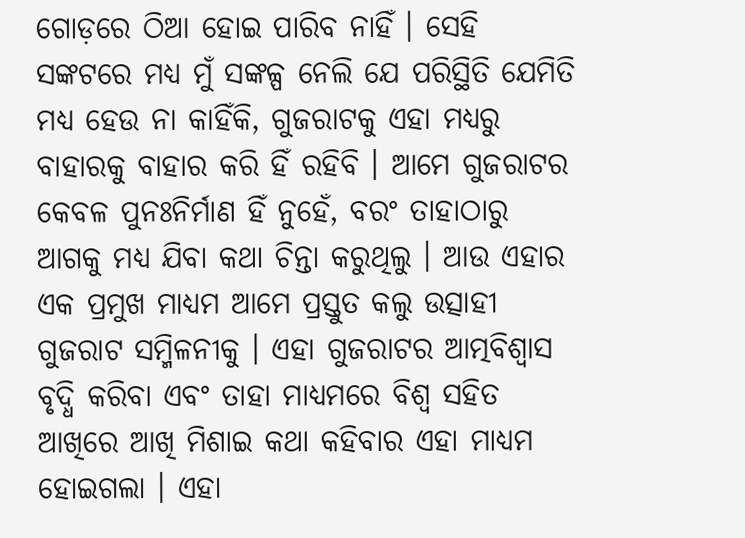ଗୋଡ଼ରେ ଠିଆ ହୋଇ ପାରିବ ନାହିଁ । ସେହି ସଙ୍କଟରେ ମଧ୍ୟ ମୁଁ ସଙ୍କଳ୍ପ ନେଲି ଯେ ପରିସ୍ଥିତି ଯେମିତି ମଧ୍ୟ ହେଉ ନା କାହିଁକି, ଗୁଜରାଟକୁ ଏହା ମଧ୍ୟରୁ ବାହାରକୁ ବାହାର କରି ହିଁ ରହିବି । ଆମେ ଗୁଜରାଟର କେବଳ ପୁନଃନିର୍ମାଣ ହିଁ ନୁହେଁ, ବରଂ ତାହାଠାରୁ ଆଗକୁ ମଧ୍ୟ ଯିବା କଥା ଚିନ୍ତା କରୁଥିଲୁ । ଆଉ ଏହାର ଏକ ପ୍ରମୁଖ ମାଧ୍ୟମ ଆମେ ପ୍ରସ୍ତୁତ କଲୁ ଉତ୍ସାହୀ ଗୁଜରାଟ ସମ୍ମିଳନୀକୁ । ଏହା ଗୁଜରାଟର ଆତ୍ମବିଶ୍ୱାସ ବୃଦ୍ଧି କରିବା ଏବଂ ତାହା ମାଧ୍ୟମରେ ବିଶ୍ୱ ସହିତ ଆଖିରେ ଆଖି ମିଶାଇ କଥା କହିବାର ଏହା ମାଧ୍ୟମ ହୋଇଗଲା । ଏହା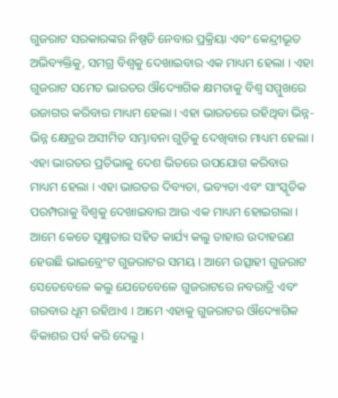ଗୁଜରାଟ ସରକାରଙ୍କର ନିଷ୍ପତି ନେବାର ପ୍ରକ୍ରିୟା ଏବଂ କେନ୍ଦ୍ରୀଭୂତ ଅଭିବ୍ୟକ୍ତିକୁ, ସମଗ୍ର ବିଶ୍ୱକୁ ଦେଖାଇବାର ଏକ ମାଧ୍ୟମ ହେଲା । ଏହା ଗୁଜରାଟ ସମେତ ଭାରତର ଔଦ୍ୟୋଗିକ କ୍ଷମତାକୁ ବିଶ୍ୱ ସମ୍ମୁଖରେ ଉଜାଗର କରିବାର ମାଧ୍ୟମ ହେଲା । ଏହା ଭାରତରେ ରହିଥିବା ଭିନ୍ନ- ଭିନ୍ନ କ୍ଷେତ୍ରର ଅସୀମିତ ସମ୍ଭାବନା ଗୁଡ଼ିକୁ ଦେଖିବାର ମାଧ୍ୟମ ହେଲା । ଏହା ଭାରତର ପ୍ରତିଭାକୁ ଦେଶ ଭିତରେ ଉପଯୋଗ କରିବାର ମାଧ୍ୟମ ହେଲା । ଏହା ଭାରତର ଦିବ୍ୟତା, ଭବ୍ୟତା ଏବଂ ସାଂସ୍କୃତିକ ପରମ୍ପରାକୁ ବିଶ୍ୱକୁ ଦେଖାଇବାର ଆଉ ଏକ ମାଧ୍ୟମ ହୋଇଗଲା । ଆମେ କେତେ ସୂକ୍ଷ୍ମତାର ସହିତ କାର୍ଯ୍ୟ କଲୁ ତାହାର ଉଦାହରଣ ହେଉଛି ଭାଇବ୍ରେଂଟ ଗୁଜରାଟର ସମୟ । ଆମେ ଉତ୍ସାହୀ ଗୁଜରାଟ ସେତେବେଳେ କଲୁ ଯେତେବେଳେ ଗୁଜରାଟରେ ନବରାତ୍ରି ଏବଂ ଗରବାର ଧୂମ ରହିଥାଏ । ଆମେ ଏହାକୁ ଗୁଜରାଟର ଔଦ୍ୟୋଗିକ ବିକାଶର ପର୍ବ କରି ଦେଲୁ ।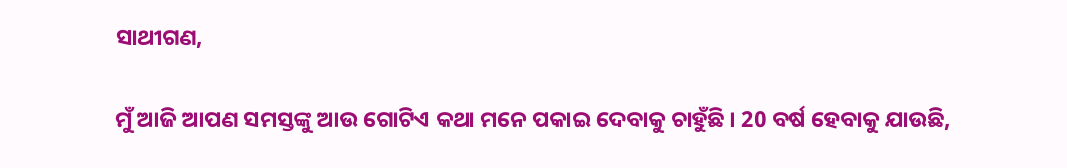ସାଥୀଗଣ,

ମୁଁ ଆଜି ଆପଣ ସମସ୍ତଙ୍କୁ ଆଉ ଗୋଟିଏ କଥା ମନେ ପକାଇ ଦେବାକୁ ଚାହୁଁଛି । 20 ବର୍ଷ ହେବାକୁ ଯାଉଛି,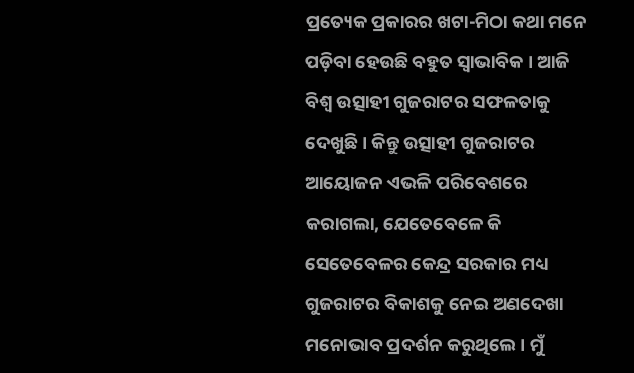ପ୍ରତ୍ୟେକ ପ୍ରକାରର ଖଟା-ମିଠା କଥା ମନେ ପଡ଼ିବା ହେଉଛି ବହୁତ ସ୍ୱାଭାବିକ । ଆଜି ବିଶ୍ୱ ଉତ୍ସାହୀ ଗୁଜରାଟର ସଫଳତାକୁ ଦେଖୁଛି । କିନ୍ତୁ ଉତ୍ସାହୀ ଗୁଜରାଟର ଆୟୋଜନ ଏଭଳି ପରିବେଶରେ କରାଗଲା, ଯେତେବେଳେ କି ସେତେବେଳର କେନ୍ଦ୍ର ସରକାର ମଧ୍ୟ ଗୁଜରାଟର ବିକାଶକୁ ନେଇ ଅଣଦେଖା ମନୋଭାବ ପ୍ରଦର୍ଶନ କରୁଥିଲେ । ମୁଁ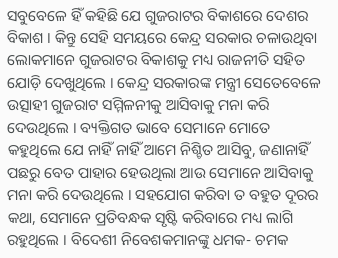ସବୁବେଳେ ହିଁ କହିଛି ଯେ ଗୁଜରାଟର ବିକାଶରେ ଦେଶର ବିକାଶ । କିନ୍ତୁ ସେହି ସମୟରେ କେନ୍ଦ୍ର ସରକାର ଚଳାଉଥିବା ଲୋକମାନେ ଗୁଜରାଟର ବିକାଶକୁ ମଧ୍ୟ ରାଜନୀତି ସହିତ ଯୋଡ଼ି ଦେଖୁଥିଲେ । କେନ୍ଦ୍ର ସରକାରଙ୍କ ମନ୍ତ୍ରୀ ସେତେବେଳେ ଉତ୍ସାହୀ ଗୁଜରାଟ ସମ୍ମିଳନୀକୁ ଆସିବାକୁ ମନା କରି ଦେଉଥିଲେ । ବ୍ୟକ୍ତିଗତ ଭାବେ ସେମାନେ ମୋତେ କହୁଥିଲେ ଯେ ନାହିଁ ନାହିଁ ଆମେ ନିଶ୍ଚିତ ଆସିବୁ, ଜଣାନାହିଁ ପଛରୁ ବେତ ପାହାର ହେଉଥିଲା ଆଉ ସେମାନେ ଆସିବାକୁ ମନା କରି ଦେଉଥିଲେ । ସହଯୋଗ କରିବା ତ ବହୁତ ଦୂରର କଥା, ସେମାନେ ପ୍ରତିବନ୍ଧକ ସୃଷ୍ଟି କରିବାରେ ମଧ୍ୟ ଲାଗି ରହୁଥିଲେ । ବିଦେଶୀ ନିବେଶକମାନଙ୍କୁ ଧମକ- ଚମକ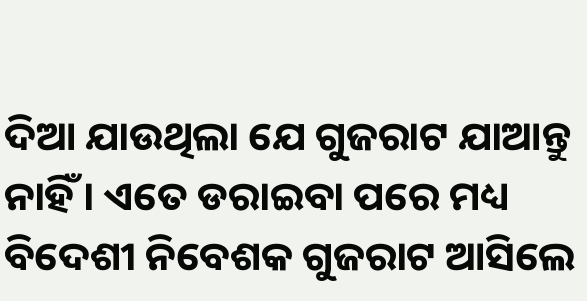ଦିଆ ଯାଉଥିଲା ଯେ ଗୁଜରାଟ ଯାଆନ୍ତୁ ନାହିଁ । ଏତେ ଡରାଇବା ପରେ ମଧ୍ୟ ବିଦେଶୀ ନିବେଶକ ଗୁଜରାଟ ଆସିଲେ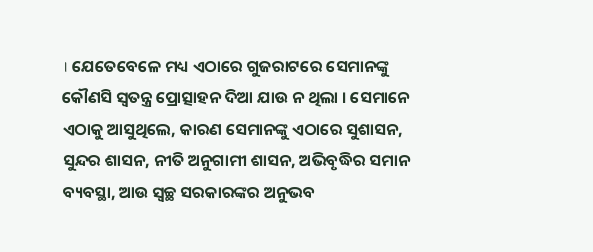। ଯେତେବେଳେ ମଧ୍ୟ ଏଠାରେ ଗୁଜରାଟରେ ସେମାନଙ୍କୁ କୌଣସି ସ୍ୱତନ୍ତ୍ର ପ୍ରୋତ୍ସାହନ ଦିଆ ଯାଉ ନ ଥିଲା । ସେମାନେ ଏଠାକୁ ଆସୁଥିଲେ, କାରଣ ସେମାନଙ୍କୁ ଏଠାରେ ସୁଶାସନ, ସୁନ୍ଦର ଶାସନ, ନୀତି ଅନୁଗାମୀ ଶାସନ, ଅଭିବୃଦ୍ଧିର ସମାନ ବ୍ୟବସ୍ଥା, ଆଉ ସ୍ୱଚ୍ଛ ସରକାରଙ୍କର ଅନୁଭବ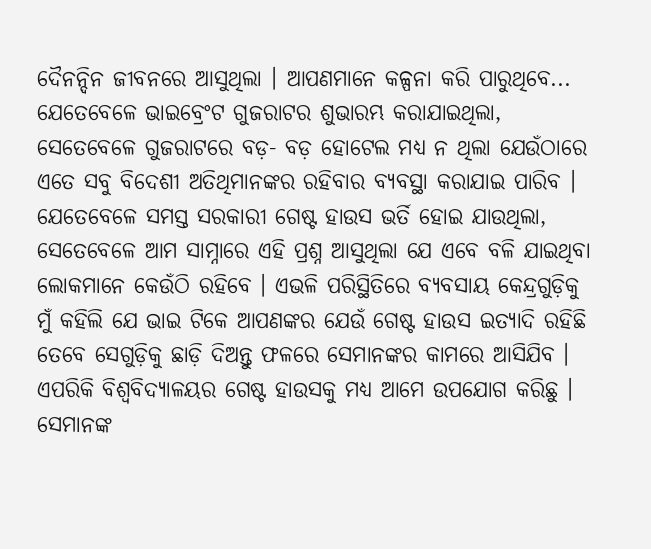ଦୈନନ୍ଦିନ ଜୀବନରେ ଆସୁଥିଲା । ଆପଣମାନେ କଳ୍ପନା କରି ପାରୁଥିବେ... ଯେତେବେଳେ ଭାଇବ୍ରେଂଟ ଗୁଜରାଟର ଶୁଭାରମ୍ଭ କରାଯାଇଥିଲା, ସେତେବେଳେ ଗୁଜରାଟରେ ବଡ଼- ବଡ଼ ହୋଟେଲ ମଧ୍ୟ ନ ଥିଲା ଯେଉଁଠାରେ ଏତେ ସବୁ ବିଦେଶୀ ଅତିଥିମାନଙ୍କର ରହିବାର ବ୍ୟବସ୍ଥା କରାଯାଇ ପାରିବ । ଯେତେବେଳେ ସମସ୍ତ ସରକାରୀ ଗେଷ୍ଟ ହାଉସ ଭର୍ତି ହୋଇ ଯାଉଥିଲା, ସେତେବେଳେ ଆମ ସାମ୍ନାରେ ଏହି ପ୍ରଶ୍ନ ଆସୁଥିଲା ଯେ ଏବେ ବଳି ଯାଇଥିବା ଲୋକମାନେ କେଉଁଠି ରହିବେ । ଏଭଳି ପରିସ୍ଥିତିରେ ବ୍ୟବସାୟ କେନ୍ଦ୍ରଗୁଡ଼ିକୁ ମୁଁ କହିଲି ଯେ ଭାଇ ଟିକେ ଆପଣଙ୍କର ଯେଉଁ ଗେଷ୍ଟ ହାଉସ ଇତ୍ୟାଦି ରହିଛି ତେବେ ସେଗୁଡ଼ିକୁ ଛାଡ଼ି ଦିଅନ୍ତୁ ଫଳରେ ସେମାନଙ୍କର କାମରେ ଆସିଯିବ । ଏପରିକି ବିଶ୍ୱବିଦ୍ୟାଳୟର ଗେଷ୍ଟ ହାଉସକୁ ମଧ୍ୟ ଆମେ ଉପଯୋଗ କରିଛୁ । ସେମାନଙ୍କ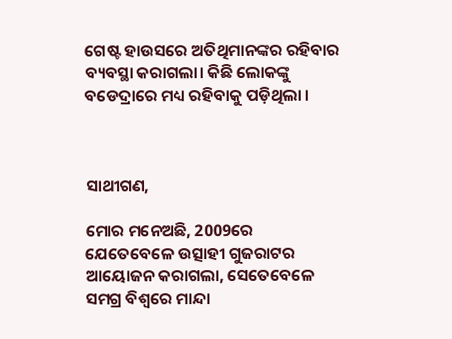ଗେଷ୍ଟ ହାଉସରେ ଅତିଥିମାନଙ୍କର ରହିବାର ବ୍ୟବସ୍ଥା କରାଗଲା। କିଛି ଲୋକଙ୍କୁ ବଡେଦ୍ରାରେ ମଧ୍ୟ ରହିବାକୁ ପଡ଼ିଥିଲା ।



ସାଥୀଗଣ,

ମୋର ମନେଅଛି, 2009ରେ ଯେତେବେଳେ ଉତ୍ସାହୀ ଗୁଜରାଟର ଆୟୋଜନ କରାଗଲା, ସେତେବେଳେ ସମଗ୍ର ବିଶ୍ୱରେ ମାନ୍ଦା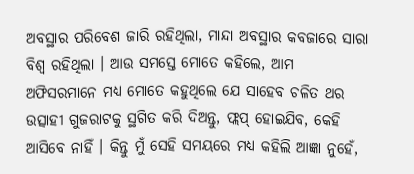ଅବସ୍ଥାର ପରିବେଶ ଜାରି ରହିଥିଲା, ମାନ୍ଦା ଅବସ୍ଥାର କବଜାରେ ସାରା ବିଶ୍ୱ ରହିଥିଲା । ଆଉ ସମସ୍ତେ ମୋତେ କହିଲେ, ଆମ ଅଫିସରମାନେ ମଧ୍ୟ ମୋତେ କହୁଥିଲେ ଯେ ସାହେବ ଚଳିତ ଥର ଉତ୍ସାହୀ ଗୁଜରାଟକୁ ସ୍ଥଗିତ କରି ଦିଅନ୍ତୁ, ଫ୍ଲପ୍ ହୋଇଯିବ, କେହି ଆସିବେ ନାହିଁ । କିନ୍ତୁ ମୁଁ ସେହି ସମୟରେ ମଧ୍ୟ କହିଲି ଆଜ୍ଞା ନୁହେଁ,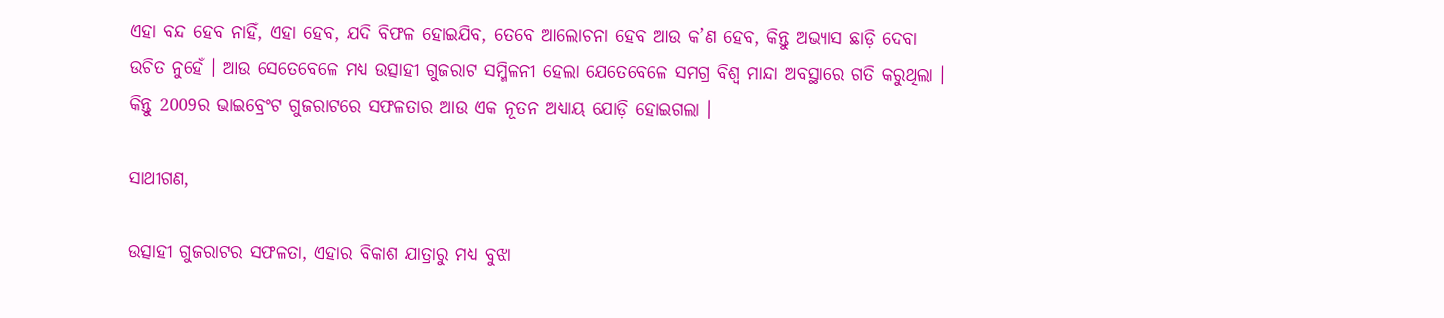ଏହା ବନ୍ଦ ହେବ ନାହିଁ, ଏହା ହେବ, ଯଦି ବିଫଳ ହୋଇଯିବ, ତେବେ ଆଲୋଚନା ହେବ ଆଉ କ’ଣ ହେବ, କିନ୍ତୁ ଅଭ୍ୟାସ ଛାଡ଼ି ଦେବା ଉଚିତ ନୁହେଁ । ଆଉ ସେତେବେଳେ ମଧ୍ୟ ଉତ୍ସାହୀ ଗୁଜରାଟ ସମ୍ମିଳନୀ ହେଲା ଯେତେବେଳେ ସମଗ୍ର ବିଶ୍ୱ ମାନ୍ଦା ଅବସ୍ଥାରେ ଗତି କରୁଥିଲା । କିନ୍ତୁ 2009ର ଭାଇବ୍ରେଂଟ ଗୁଜରାଟରେ ସଫଳତାର ଆଉ ଏକ ନୂତନ ଅଧ୍ୟାୟ ଯୋଡ଼ି ହୋଇଗଲା ।

ସାଥୀଗଣ,

ଉତ୍ସାହୀ ଗୁଜରାଟର ସଫଳତା, ଏହାର ବିକାଶ ଯାତ୍ରାରୁ ମଧ୍ୟ ବୁଝା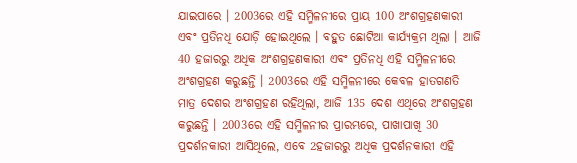ଯାଇପାରେ । 2003ରେ ଏହି ସମ୍ମିଳନୀରେ ପ୍ରାୟ 100 ଅଂଶଗ୍ରହଣକାରୀ ଏବଂ ପ୍ରତିନଧି ଯୋଡ଼ି ହୋଇଥିଲେ । ବହୁତ ଛୋଟିଆ କାର୍ଯ୍ୟକ୍ରମ ଥିଲା । ଆଜି 40 ହଜାରରୁ ଅଧିକ ଅଂଶଗ୍ରହଣକାରୀ ଏବଂ ପ୍ରତିନଧି ଏହି ସମ୍ମିଳନୀରେ ଅଂଶଗ୍ରହଣ କରୁଛନ୍ତି । 2003ରେ ଏହି ସମ୍ମିଳନୀରେ କେବଳ ହାତଗଣତି ମାତ୍ର ଦେଶର ଅଂଶଗ୍ରହଣ ରହିଥିଲା, ଆଜି 135 ଦେଶ ଏଥିରେ ଅଂଶଗ୍ରହଣ କରୁଛନ୍ତି । 2003ରେ ଏହି ସମ୍ମିଳନୀର ପ୍ରାରମ୍ଭରେ, ପାଖାପାଖି 30 ପ୍ରଦର୍ଶନକାରୀ ଆସିଥିଲେ, ଏବେ 2ହଜାରରୁ ଅଧିକ ପ୍ରଦର୍ଶନକାରୀ ଏହି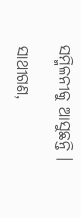ସମ୍ମିଳନୀକୁ ଆସୁଛନ୍ତି ।

ସାଥୀଗଣ,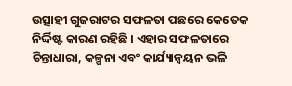ଉତ୍ସାହୀ ଗୁଜରାଟର ସଫଳତା ପଛରେ କେତେକ ନିର୍ଦ୍ଦିଷ୍ଟ କାରଣ ରହିଛି । ଏହାର ସଫଳତାରେ ଚିନ୍ତାଧାରା, କଳ୍ପନା ଏବଂ କାର୍ଯ୍ୟାନ୍ୱୟନ ଭଳି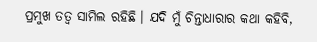ପ୍ରମୁଖ ତତ୍ୱ ସାମିଲ ରହିଛି । ଯଦି ମୁଁ ଚିନ୍ତାଧାରାର କଥା କହିବି,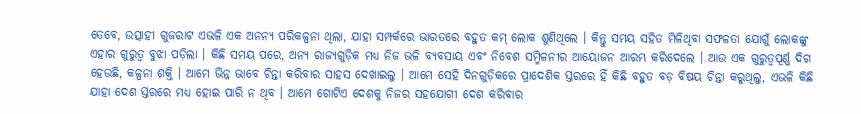ତେବେ, ଉତ୍ସାହୀ ଗୁଜରାଟ ଏଭଳି ଏକ ଅନନ୍ୟ ପରିକଳ୍ପନା ଥିଲା, ଯାହା ସମ୍ପର୍କରେ ଭାରତରେ ବହୁତ କମ୍ ଲୋକ ଶୁଣିଥିଲେ । କିନ୍ତୁ ସମୟ ସହିତ ମିଳିଥିବା ସଫଳତା ଯୋଗୁଁ ଲୋକଙ୍କୁ ଏହାର ଗୁରୁତ୍ୱ ବୁଝା ପଡ଼ିଲା । କିଛି ସମୟ ପରେ, ଅନ୍ୟ ରାଜ୍ୟଗୁଡ଼ିକ ମଧ୍ୟ ନିଜ ଭଳି ବ୍ୟବସାୟ ଏବଂ ନିବେଶ ସମ୍ମିଳନୀର ଆୟୋଜନ ଆରମ୍ଭ କରିଦେଲେ । ଆଉ ଏକ ଗୁରୁତ୍ୱପୂର୍ଣ୍ଣ ଦିଗ ହେଉଛି, କଳ୍ପନା ଶକ୍ତି । ଆମେ ଭିନ୍ନ ଭାବେ ଚିନ୍ତା କରିବାର ସାହସ ଦେଖାଇଲୁ । ଆମେ ସେହି ଦିନଗୁଡ଼ିକରେ ପ୍ରାଦେଶିକ ସ୍ତରରେ ହିଁ କିଛି ବହୁତ ବଡ଼ ବିଷୟ ଚିନ୍ତା କରୁଥିଲୁ, ଏଭଳି କିଛି ଯାହା ଦେଶ ସ୍ତରରେ ମଧ୍ୟ ହୋଇ ପାରି ନ ଥିବ । ଆମେ ଗୋଟିଏ ଦେଶକୁ ନିଜର ସହଯୋଗୀ ଦେଶ କରିବାର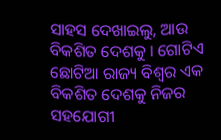ସାହସ ଦେଖାଇଲୁ, ଆଉ ବିକଶିତ ଦେଶକୁ । ଗୋଟିଏ ଛୋଟିଆ ରାଜ୍ୟ ବିଶ୍ୱର ଏକ ବିକଶିତ ଦେଶକୁ ନିଜର ସହଯୋଗୀ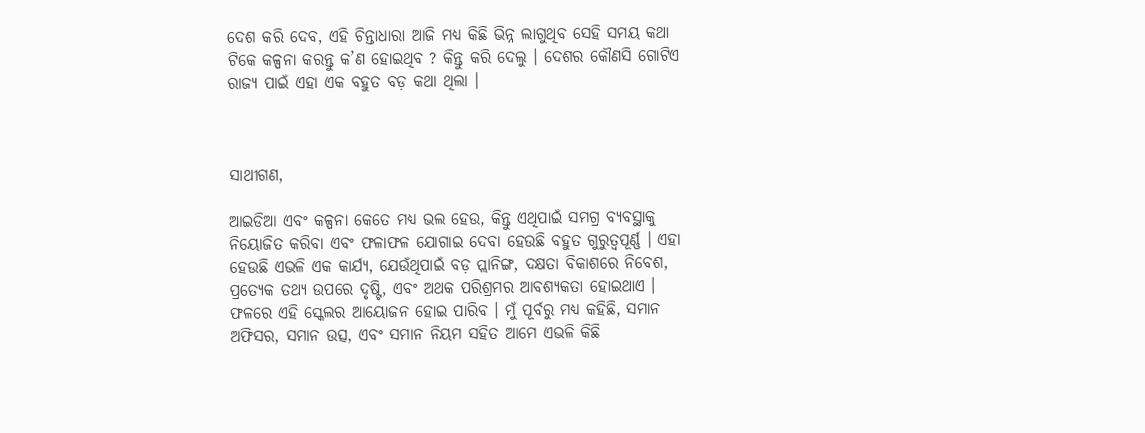ଦେଶ କରି ଦେବ, ଏହି ଚିନ୍ତାଧାରା ଆଜି ମଧ୍ୟ କିଛି ଭିନ୍ନ ଲାଗୁଥିବ ସେହି ସମୟ କଥା ଟିକେ କଳ୍ପନା କରନ୍ତୁ କ’ଣ ହୋଇଥିବ ? କିନ୍ତୁ କରି ଦେଲୁ । ଦେଶର କୌଣସି ଗୋଟିଏ ରାଜ୍ୟ ପାଇଁ ଏହା ଏକ ବହୁତ ବଡ଼ କଥା ଥିଲା ।



ସାଥୀଗଣ,

ଆଇଡିଆ ଏବଂ କଳ୍ପନା କେତେ ମଧ୍ୟ ଭଲ ହେଉ, କିନ୍ତୁ ଏଥିପାଇଁ ସମଗ୍ର ବ୍ୟବସ୍ଥାକୁ ନିୟୋଜିତ କରିବା ଏବଂ ଫଳାଫଳ ଯୋଗାଇ ଦେବା ହେଉଛି ବହୁତ ଗୁରୁତ୍ୱପୂର୍ଣ୍ଣ । ଏହା ହେଉଛି ଏଭଳି ଏକ କାର୍ଯ୍ୟ, ଯେଉଁଥିପାଇଁ ବଡ଼ ପ୍ଲାନିଙ୍ଗ, ଦକ୍ଷତା ବିକାଶରେ ନିବେଶ, ପ୍ରତ୍ୟେକ ତଥ୍ୟ ଉପରେ ଦୃଷ୍ଟି, ଏବଂ ଅଥକ ପରିଶ୍ରମର ଆବଶ୍ୟକତା ହୋଇଥାଏ । ଫଳରେ ଏହି ସ୍କେଲର ଆୟୋଜନ ହୋଇ ପାରିବ । ମୁଁ ପୂର୍ବରୁ ମଧ୍ୟ କହିଛି, ସମାନ ଅଫିସର, ସମାନ ଉତ୍ସ, ଏବଂ ସମାନ ନିୟମ ସହିତ ଆମେ ଏଭଳି କିଛି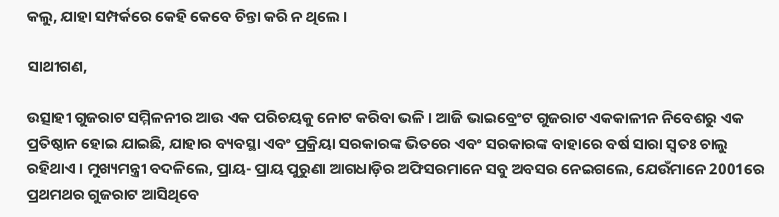କଲୁ, ଯାହା ସମ୍ପର୍କରେ କେହି କେବେ ଚିନ୍ତା କରି ନ ଥିଲେ ।

ସାଥୀଗଣ,

ଉତ୍ସାହୀ ଗୁଜରାଟ ସମ୍ମିଳନୀର ଆଉ ଏକ ପରିଚୟକୁ ନୋଟ କରିବା ଭଳି । ଆଜି ଭାଇବ୍ରେଂଟ ଗୁଜରାଟ ଏକକାଳୀନ ନିବେଶରୁ ଏକ ପ୍ରତିଷ୍ଠାନ ହୋଇ ଯାଇଛି, ଯାହାର ବ୍ୟବସ୍ଥା ଏବଂ ପ୍ରକ୍ରିୟା ସରକାରଙ୍କ ଭିତରେ ଏବଂ ସରକାରଙ୍କ ବାହାରେ ବର୍ଷ ସାରା ସ୍ୱତଃ ଚାଲୁ ରହିଥାଏ । ମୁଖ୍ୟମନ୍ତ୍ରୀ ବଦଳିଲେ, ପ୍ରାୟ- ପ୍ରାୟ ପୁରୁଣା ଆଗଧାଡ଼ିର ଅଫିସରମାନେ ସବୁ ଅବସର ନେଇଗଲେ, ଯେଉଁମାନେ 2001ରେ ପ୍ରଥମଥର ଗୁଜରାଟ ଆସିଥିବେ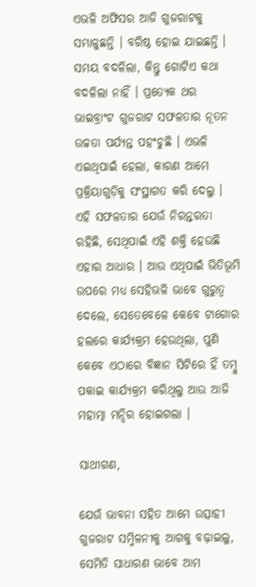ଏଭଳି ଅଫିସର ଆଜି ଗୁଜରାଟକୁ ସମ୍ଭାଳୁଛନ୍ତି । ବରିଷ୍ଠ ହୋଇ ଯାଇଛନ୍ତି । ସମୟ ବଦଳିଲା, କିନ୍ତୁ ଗୋଟିଏ କଥା ବଦଳିଲା ନାହିଁ । ପ୍ରତ୍ୟେକ ଥର ଭାଇବ୍ରାଂଟ ଗୁଜରାଟ ସଫଳତାର ନୂତନ ଉଚ୍ଚତା ପର୍ଯ୍ୟନ୍ତ ପହଂଚୁଛି । ଏଭଳି ଏଇଥିପାଇଁ ହେଲା, କାରଣ ଆମେ ପ୍ରକ୍ରିୟାଗୁଡ଼ିକୁ ସଂସ୍ଥାଗତ କରି ଦେଲୁ । ଏହି ସଫଳତାର ଯେଉଁ ନିରନ୍ତରତା ରହିଛି, ସେଥିପାଇଁ ଏହି ଶକ୍ତି ହେଉଛି ଏହାର ଆଧାର । ଆଉ ଏଥିପାଇଁ ଭିତିଭୂମି ଉପରେ ମଧ୍ୟ ସେହିଭଳି ଭାବେ ଗୁରୁତ୍ୱ ଦେଲେ, ସେତେବେଳେ କେବେ ଟାଗୋର ହଲରେ କାର୍ଯ୍ୟକ୍ରମ ହେଉଥିଲା, ପୁଣି କେବେ ଏଠାରେ ବିଜ୍ଞାନ ସିଟିରେ ହିଁ ତମ୍ବୁ ପକାଇ କାର୍ଯ୍ୟକ୍ରମ କରିଥିଲୁ ଆଉ ଆଜି ମହାତ୍ମା ମନ୍ଦିର ହୋଇଗଲା ।

ସାଥୀଗଣ,

ଯେଉଁ ଭାବନା ସହିତ ଆମେ ଉତ୍ସାହୀ ଗୁଜରାଟ ସମ୍ମିଳନୀକୁ ଆଗକୁ ବଢ଼ାଇଲୁ, ସେମିତି ସାଧାରଣ ଭାବେ ଆମ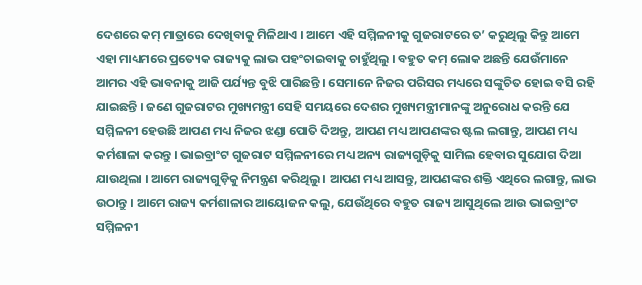ଦେଶରେ କମ୍ ମାତ୍ରାରେ ଦେଖିବାକୁ ମିଳିଥାଏ । ଆମେ ଏହି ସମ୍ମିଳନୀକୁ ଗୁଜରାଟରେ ତ’ କରୁଥିଲୁ କିନ୍ତୁ ଆମେ ଏହା ମାଧ୍ୟମରେ ପ୍ରତ୍ୟେକ ରାଜ୍ୟକୁ ଲାଭ ପହଂଚାଇବାକୁ ଚାହୁଁଥିଲୁ । ବହୁତ କମ୍ ଲୋକ ଅଛନ୍ତି ଯେଉଁମାନେ ଆମର ଏହି ଭାବନାକୁ ଆଜି ପର୍ଯ୍ୟନ୍ତ ବୁଝି ପାରିଛନ୍ତି । ସେମାନେ ନିଜର ପରିସର ମଧ୍ୟରେ ସଙ୍କୁଚିତ ହୋଇ ବସି ରହି ଯାଇଛନ୍ତି । ଜଣେ ଗୁଜରାଟର ମୁଖ୍ୟମନ୍ତ୍ରୀ ସେହି ସମୟରେ ଦେଶର ମୁଖ୍ୟମନ୍ତ୍ରୀମାନଙ୍କୁ ଅନୁରୋଧ କରନ୍ତି ଯେ ସମ୍ମିଳନୀ ହେଉଛି ଆପଣ ମଧ୍ୟ ନିଜର ଝଣ୍ଡା ପୋତି ଦିଅନ୍ତୁ, ଆପଣ ମଧ୍ୟ ଆପଣଙ୍କର ଷ୍ଟଲ ଲଗାନ୍ତୁ, ଆପଣ ମଧ୍ୟ କର୍ମଶାଳା କରନ୍ତୁ । ଭାଇବ୍ରାଂଟ ଗୁଜରାଟ ସମ୍ମିଳନୀରେ ମଧ୍ୟ ଅନ୍ୟ ରାଜ୍ୟଗୁଡ଼ିକୁ ସାମିଲ ହେବାର ସୁଯୋଗ ଦିଆ ଯାଉଥିଲା । ଆମେ ରାଜ୍ୟଗୁଡ଼ିକୁ ନିମନ୍ତ୍ରଣ କରିଥିଲୁ । ଆପଣ ମଧ୍ୟ ଆସନ୍ତୁ, ଆପଣଙ୍କର ଶକ୍ତି ଏଥିରେ ଲଗାନ୍ତୁ, ଲାଭ ଉଠାନ୍ତୁ । ଆମେ ରାଜ୍ୟ କର୍ମଶାଳାର ଆୟୋଜନ କଲୁ, ଯେଉଁଥିରେ ବହୁତ ରାଜ୍ୟ ଆସୁଥିଲେ ଆଉ ଭାଇବ୍ରାଂଟ ସମ୍ମିଳନୀ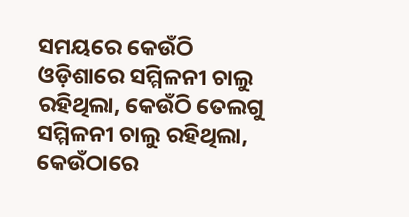ସମୟରେ କେଉଁଠି ଓଡ଼ିଶାରେ ସମ୍ମିଳନୀ ଚାଲୁ ରହିଥିଲା, କେଉଁଠି ତେଲଗୁ ସମ୍ମିଳନୀ ଚାଲୁ ରହିଥିଲା, କେଉଁଠାରେ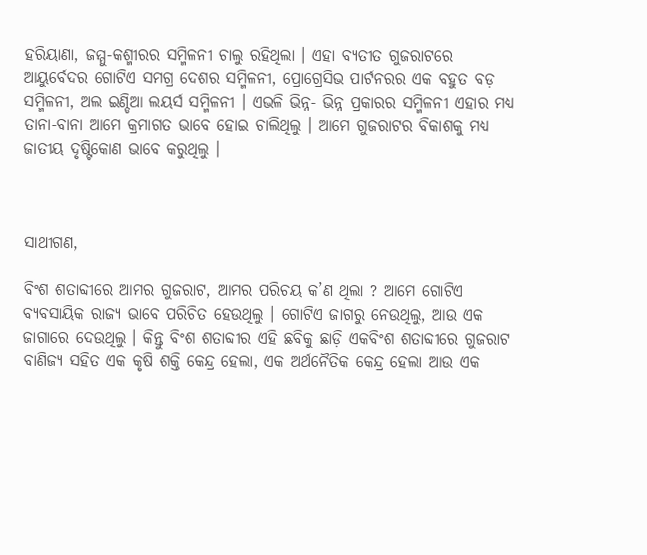ହରିୟାଣା, ଜମ୍ମୁ-କଶ୍ମୀରର ସମ୍ମିଳନୀ ଚାଲୁ ରହିଥିଲା । ଏହା ବ୍ୟତୀତ ଗୁଜରାଟରେ ଆୟୁର୍ବେଦର ଗୋଟିଏ ସମଗ୍ର ଦେଶର ସମ୍ମିଳନୀ, ପ୍ରୋଗ୍ରେସିଭ ପାର୍ଟନରର ଏକ ବହୁତ ବଡ଼ ସମ୍ମିଳନୀ, ଅଲ ଇଣ୍ଡିଆ ଲୟର୍ସ ସମ୍ମିଳନୀ । ଏଭଳି ଭିନ୍ନ- ଭିନ୍ନ ପ୍ରକାରର ସମ୍ମିଳନୀ ଏହାର ମଧ୍ୟ ତାନା-ବାନା ଆମେ କ୍ରମାଗତ ଭାବେ ହୋଇ ଚାଲିଥିଲୁ । ଆମେ ଗୁଜରାଟର ବିକାଶକୁ ମଧ୍ୟ ଜାତୀୟ ଦୃଷ୍ଟିକୋଣ ଭାବେ କରୁଥିଲୁ ।



ସାଥୀଗଣ,

ବିଂଶ ଶତାବ୍ଦୀରେ ଆମର ଗୁଜରାଟ, ଆମର ପରିଚୟ କ’ଣ ଥିଲା ? ଆମେ ଗୋଟିଏ ବ୍ୟବସାୟିକ ରାଜ୍ୟ ଭାବେ ପରିଚିତ ହେଉଥିଲୁ । ଗୋଟିଏ ଜାଗରୁ ନେଉଥିଲୁ, ଆଉ ଏକ ଜାଗାରେ ଦେଉଥିଲୁ । କିନ୍ତୁ ବିଂଶ ଶତାବ୍ଦୀର ଏହି ଛବିକୁ ଛାଡ଼ି ଏକବିଂଶ ଶତାବ୍ଦୀରେ ଗୁଜରାଟ ବାଣିଜ୍ୟ ସହିତ ଏକ କୃଷି ଶକ୍ତି କେନ୍ଦ୍ର ହେଲା, ଏକ ଅର୍ଥନୈତିକ କେନ୍ଦ୍ର ହେଲା ଆଉ ଏକ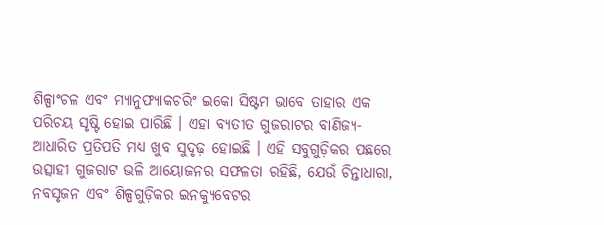ଶିଳ୍ପାଂଚଳ ଏବଂ ମ୍ୟାନୁଫ୍ୟାକଚରିଂ ଇକୋ ସିଷ୍ଟମ ଭାବେ ତାହାର ଏକ ପରିଚୟ ସୃଷ୍ଟି ହୋଇ ପାରିଛି । ଏହା ବ୍ୟତୀତ ଗୁଜରାଟର ବାଣିଜ୍ୟ- ଆଧାରିତ ପ୍ରତିପତି ମଧ୍ୟ ଖୁବ ସୁଦୃଢ଼ ହୋଇଛି । ଏହି ସବୁଗୁଡ଼ିକର ପଛରେ ଉତ୍ସାହୀ ଗୁଜରାଟ ଭଳି ଆୟୋଜନର ସଫଳତା ରହିଛି, ଯେଉଁ ଚିନ୍ତାଧାରା, ନବସୃଜନ ଏବଂ ଶିଳ୍ପଗୁଡ଼ିକର ଇନକ୍ୟୁବେଟର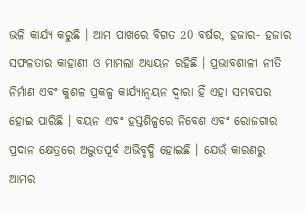ଭଳି କାର୍ଯ୍ୟ କରୁଛି । ଆମ ପାଖରେ ବିଗତ 20 ବର୍ଷର, ହଜାର- ହଜାର ସଫଳତାର କାହାଣୀ ଓ ମାମଲା ଅଧ୍ୟୟନ ରହିଛି । ପ୍ରଭାବଶାଳୀ ନୀତି ନିର୍ମାଣ ଏବଂ କୁଶଳ ପ୍ରକଳ୍ପ କାର୍ଯ୍ୟାନ୍ୱୟନ ଦ୍ୱାରା ହିଁ ଏହା ସମ୍ଭବପର ହୋଇ ପାରିଛି । ବୟନ ଏବଂ ହସ୍ତଶିଳ୍ପରେ ନିବେଶ ଏବଂ ରୋଜଗାର ପ୍ରଦାନ କ୍ଷେତ୍ରରେ ଅଦ୍ଭୁତପୂର୍ବ ଅଭିବୃଦ୍ଧି ହୋଇଛି । ଯେଉଁ କାରଣରୁ ଆମର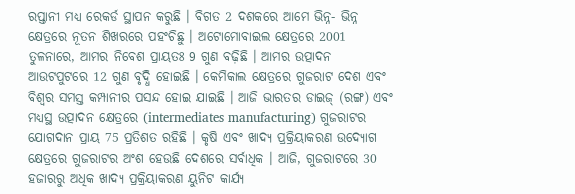ରପ୍ତାନୀ ମଧ୍ୟ ରେକର୍ଡ ସ୍ଥାପନ କରୁଛି । ବିଗତ 2 ଦଶକରେ ଆମେ ଭିନ୍ନ- ଭିନ୍ନ କ୍ଷେତ୍ରରେ ନୂତନ ଶିଖରରେ ପହଂଚିଛୁ । ଅଟୋମୋବାଇଲ କ୍ଷେତ୍ରରେ 2001 ତୁଳନାରେ, ଆମର ନିବେଶ ପ୍ରାୟତଃ 9 ଗୁଣ ବଢ଼ିଛି । ଆମର ଉତ୍ପାଦନ ଆଉଟପୁଟରେ 12 ଗୁଣ ବୃଦ୍ଧି ହୋଇଛି । କେମିକାଲ କ୍ଷେତ୍ରରେ ଗୁଜରାଟ ଦେଶ ଏବଂ ବିଶ୍ୱର ସମସ୍ତ କମ୍ପାନୀର ପସନ୍ଦ ହୋଇ ଯାଇଛି । ଆଜି ଭାରତର ଡାଇଜ୍ (ରଙ୍ଗ) ଏବଂ ମଧ୍ୟସ୍ଥ ଉତ୍ପାଦନ କ୍ଷେତ୍ରରେ (intermediates manufacturing) ଗୁଜରାଟର ଯୋଗଦାନ ପ୍ରାୟ 75 ପ୍ରତିଶତ ରହିଛି । କୃଷି ଏବଂ ଖାଦ୍ୟ ପ୍ରକ୍ରିୟାକରଣ ଉଦ୍ୟୋଗ କ୍ଷେତ୍ରରେ ଗୁଜରାଟର ଅଂଶ ହେଉଛି ଦେଶରେ ସର୍ବାଧିକ । ଆଜି, ଗୁଜରାଟରେ 30 ହଜାରରୁ ଅଧିକ ଖାଦ୍ୟ ପ୍ରକ୍ରିୟାକରଣ ୟୁନିଟ କାର୍ଯ୍ୟ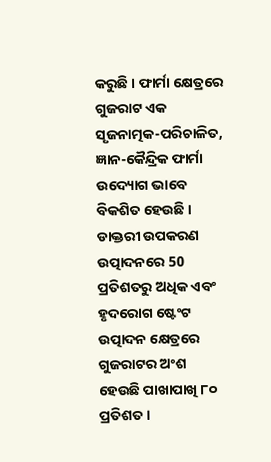କରୁଛି । ଫାର୍ମା କ୍ଷେତ୍ରରେ ଗୁଜରାଟ ଏକ ସୃଜନାତ୍ମକ-ପରିଚାଳିତ, ଜ୍ଞାନ-କୈନ୍ଦ୍ରିକ ଫାର୍ମା ଉଦ୍ୟୋଗ ଭାବେ ବିକଶିତ ହେଉଛି । ଡାକ୍ତରୀ ଉପକରଣ ଉତ୍ପାଦନରେ 50 ପ୍ରତିଶତରୁ ଅଧିକ ଏବଂ ହୃଦରୋଗ ଷ୍ଟେଂଟ ଉତ୍ପାଦନ କ୍ଷେତ୍ରରେ ଗୁଜରାଟର ଅଂଶ ହେଉଛି ପାଖାପାଖି ୮୦ ପ୍ରତିଶତ ।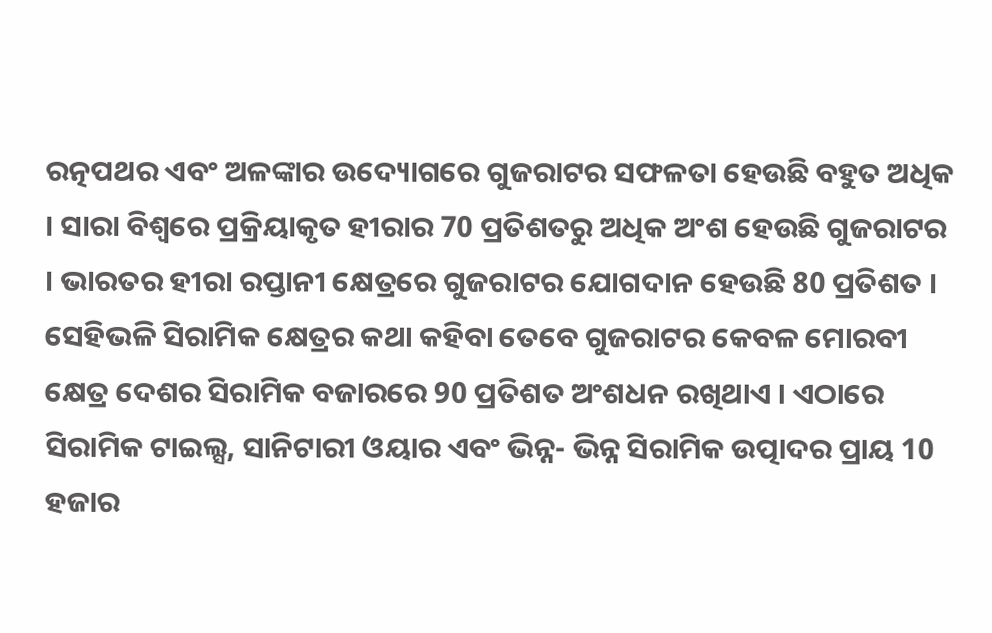ରତ୍ନପଥର ଏବଂ ଅଳଙ୍କାର ଉଦ୍ୟୋଗରେ ଗୁଜରାଟର ସଫଳତା ହେଉଛି ବହୁତ ଅଧିକ । ସାରା ବିଶ୍ୱରେ ପ୍ରକ୍ରିୟାକୃତ ହୀରାର 70 ପ୍ରତିଶତରୁ ଅଧିକ ଅଂଶ ହେଉଛି ଗୁଜରାଟର । ଭାରତର ହୀରା ରପ୍ତାନୀ କ୍ଷେତ୍ରରେ ଗୁଜରାଟର ଯୋଗଦାନ ହେଉଛି 80 ପ୍ରତିଶତ । ସେହିଭଳି ସିରାମିକ କ୍ଷେତ୍ରର କଥା କହିବା ତେବେ ଗୁଜରାଟର କେବଳ ମୋରବୀ କ୍ଷେତ୍ର ଦେଶର ସିରାମିକ ବଜାରରେ 90 ପ୍ରତିଶତ ଅଂଶଧନ ରଖିଥାଏ । ଏଠାରେ ସିରାମିକ ଟାଇଲ୍ସ, ସାନିଟାରୀ ଓୟାର ଏବଂ ଭିନ୍ନ- ଭିନ୍ନ ସିରାମିକ ଉତ୍ପାଦର ପ୍ରାୟ 10 ହଜାର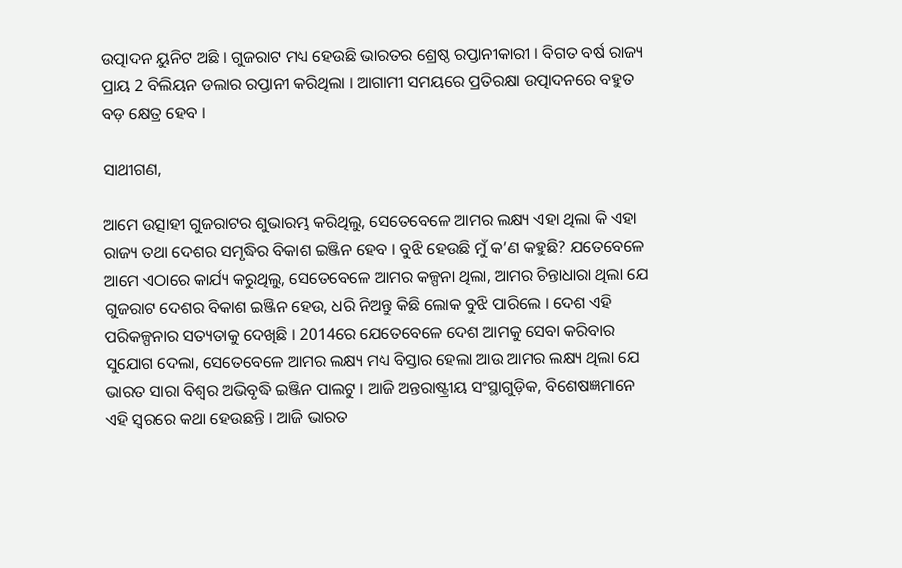ଉତ୍ପାଦନ ୟୁନିଟ ଅଛି । ଗୁଜରାଟ ମଧ୍ୟ ହେଉଛି ଭାରତର ଶ୍ରେଷ୍ଠ ରପ୍ତାନୀକାରୀ । ବିଗତ ବର୍ଷ ରାଜ୍ୟ ପ୍ରାୟ 2 ବିଲିୟନ ଡଲାର ରପ୍ତାନୀ କରିଥିଲା । ଆଗାମୀ ସମୟରେ ପ୍ରତିରକ୍ଷା ଉତ୍ପାଦନରେ ବହୁତ ବଡ଼ କ୍ଷେତ୍ର ହେବ ।

ସାଥୀଗଣ,

ଆମେ ଉତ୍ସାହୀ ଗୁଜରାଟର ଶୁଭାରମ୍ଭ କରିଥିଲୁ, ସେତେବେଳେ ଆମର ଲକ୍ଷ୍ୟ ଏହା ଥିଲା କି ଏହା ରାଜ୍ୟ ତଥା ଦେଶର ସମୃଦ୍ଧିର ବିକାଶ ଇଞ୍ଜିନ ହେବ । ବୁଝି ହେଉଛି ମୁଁ କ’ଣ କହୁଛି? ଯତେବେଳେ ଆମେ ଏଠାରେ କାର୍ଯ୍ୟ କରୁଥିଲୁ, ସେତେବେଳେ ଆମର କଳ୍ପନା ଥିଲା, ଆମର ଚିନ୍ତାଧାରା ଥିଲା ଯେ ଗୁଜରାଟ ଦେଶର ବିକାଶ ଇଞ୍ଜିନ ହେଉ, ଧରି ନିଅନ୍ତୁ କିଛି ଲୋକ ବୁଝି ପାରିଲେ । ଦେଶ ଏହି ପରିକଳ୍ପନାର ସତ୍ୟତାକୁ ଦେଖିଛି । 2014ରେ ଯେତେବେଳେ ଦେଶ ଆମକୁ ସେବା କରିବାର ସୁଯୋଗ ଦେଲା, ସେତେବେଳେ ଆମର ଲକ୍ଷ୍ୟ ମଧ୍ୟ ବିସ୍ତାର ହେଲା ଆଉ ଆମର ଲକ୍ଷ୍ୟ ଥିଲା ଯେ ଭାରତ ସାରା ବିଶ୍ୱର ଅଭିବୃଦ୍ଧି ଇଞ୍ଜିନ ପାଲଟୁ । ଆଜି ଅନ୍ତରାଷ୍ଟ୍ରୀୟ ସଂସ୍ଥାଗୁଡ଼ିକ, ବିଶେଷଜ୍ଞମାନେ ଏହି ସ୍ୱରରେ କଥା ହେଉଛନ୍ତି । ଆଜି ଭାରତ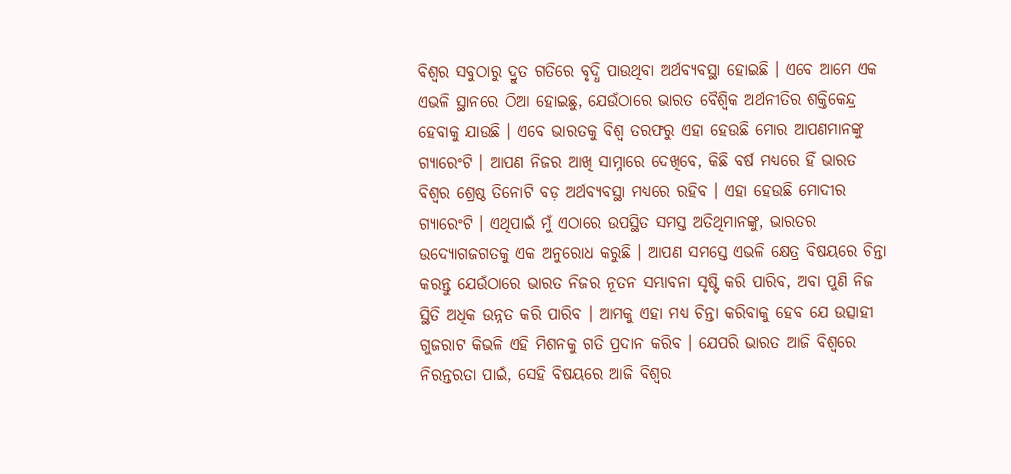ବିଶ୍ୱର ସବୁଠାରୁ ଦ୍ରୁତ ଗତିରେ ବୃଦ୍ଧି ପାଉଥିବା ଅର୍ଥବ୍ୟବସ୍ଥା ହୋଇଛି । ଏବେ ଆମେ ଏକ ଏଭଳି ସ୍ଥାନରେ ଠିଆ ହୋଇଛୁ, ଯେଉଁଠାରେ ଭାରତ ବୈଶ୍ୱିକ ଅର୍ଥନୀତିର ଶକ୍ତିକେନ୍ଦ୍ର ହେବାକୁ ଯାଉଛି । ଏବେ ଭାରତକୁ ବିଶ୍ୱ ତରଫରୁ ଏହା ହେଉଛି ମୋର ଆପଣମାନଙ୍କୁ ଗ୍ୟାରେଂଟି । ଆପଣ ନିଜର ଆଖି ସାମ୍ନାରେ ଦେଖିବେ, କିଛି ବର୍ଷ ମଧ୍ୟରେ ହିଁ ଭାରତ ବିଶ୍ୱର ଶ୍ରେଷ୍ଠ ତିନୋଟି ବଡ଼ ଅର୍ଥବ୍ୟବସ୍ଥା ମଧ୍ୟରେ ରହିବ । ଏହା ହେଉଛି ମୋଦୀର ଗ୍ୟାରେଂଟି । ଏଥିପାଇଁ ମୁଁ ଏଠାରେ ଉପସ୍ଥିତ ସମସ୍ତ ଅତିଥିମାନଙ୍କୁ, ଭାରତର ଉଦ୍ୟୋଗଜଗତକୁ ଏକ ଅନୁରୋଧ କରୁଛି । ଆପଣ ସମସ୍ତେ ଏଭଳି କ୍ଷେତ୍ର ବିଷୟରେ ଚିନ୍ତା କରନ୍ତୁ ଯେଉଁଠାରେ ଭାରତ ନିଜର ନୂତନ ସମ୍ଭାବନା ସୃଷ୍ଟି କରି ପାରିବ, ଅବା ପୁଣି ନିଜ ସ୍ଥିତି ଅଧିକ ଉନ୍ନତ କରି ପାରିବ । ଆମକୁ ଏହା ମଧ୍ୟ ଚିନ୍ତା କରିବାକୁ ହେବ ଯେ ଉତ୍ସାହୀ ଗୁଜରାଟ କିଭଳି ଏହି ମିଶନକୁ ଗତି ପ୍ରଦାନ କରିବ । ଯେପରି ଭାରତ ଆଜି ବିଶ୍ୱରେ ନିରନ୍ତରତା ପାଇଁ, ସେହି ବିଷୟରେ ଆଜି ବିଶ୍ୱର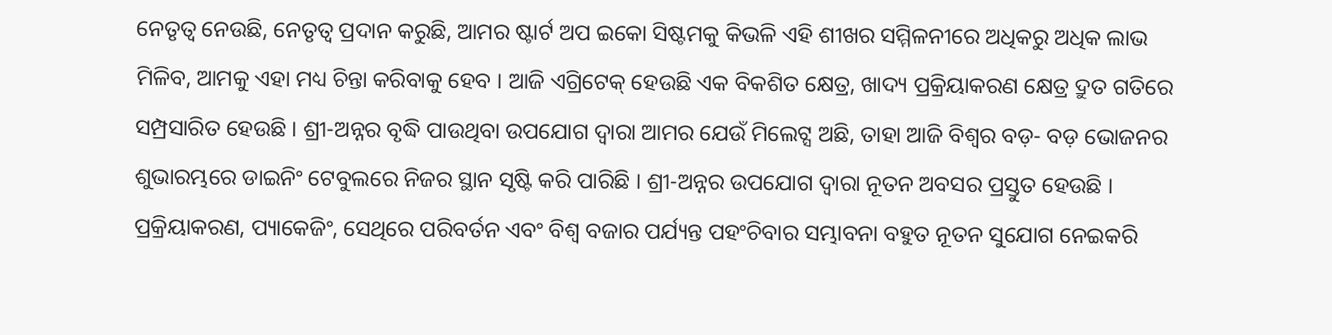ନେତୃତ୍ୱ ନେଉଛି, ନେତୃତ୍ୱ ପ୍ରଦାନ କରୁଛି, ଆମର ଷ୍ଟାର୍ଟ ଅପ ଇକୋ ସିଷ୍ଟମକୁ କିଭଳି ଏହି ଶୀଖର ସମ୍ମିଳନୀରେ ଅଧିକରୁ ଅଧିକ ଲାଭ ମିଳିବ, ଆମକୁ ଏହା ମଧ୍ୟ ଚିନ୍ତା କରିବାକୁ ହେବ । ଆଜି ଏଗ୍ରିଟେକ୍ ହେଉଛି ଏକ ବିକଶିତ କ୍ଷେତ୍ର, ଖାଦ୍ୟ ପ୍ରକ୍ରିୟାକରଣ କ୍ଷେତ୍ର ଦ୍ରୁତ ଗତିରେ ସମ୍ପ୍ରସାରିତ ହେଉଛି । ଶ୍ରୀ-ଅନ୍ନର ବୃଦ୍ଧି ପାଉଥିବା ଉପଯୋଗ ଦ୍ୱାରା ଆମର ଯେଉଁ ମିଲେଟ୍ସ ଅଛି, ତାହା ଆଜି ବିଶ୍ୱର ବଡ଼- ବଡ଼ ଭୋଜନର ଶୁଭାରମ୍ଭରେ ଡାଇନିଂ ଟେବୁଲରେ ନିଜର ସ୍ଥାନ ସୃଷ୍ଟି କରି ପାରିଛି । ଶ୍ରୀ-ଅନ୍ନର ଉପଯୋଗ ଦ୍ୱାରା ନୂତନ ଅବସର ପ୍ରସ୍ତୁତ ହେଉଛି । ପ୍ରକ୍ରିୟାକରଣ, ପ୍ୟାକେଜିଂ, ସେଥିରେ ପରିବର୍ତନ ଏବଂ ବିଶ୍ୱ ବଜାର ପର୍ଯ୍ୟନ୍ତ ପହଂଚିବାର ସମ୍ଭାବନା ବହୁତ ନୂତନ ସୁଯୋଗ ନେଇକରି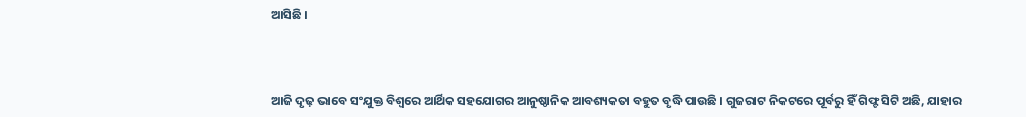ଆସିଛି ।



ଆଜି ଦୃଢ଼ ଭାବେ ସଂଯୁକ୍ତ ବିଶ୍ୱରେ ଆର୍ଥିକ ସହଯୋଗର ଆନୁଷ୍ଠାନିକ ଆବଶ୍ୟକତା ବହୁତ ବୃଦ୍ଧି ପାଉଛି । ଗୁଜରାଟ ନିକଟରେ ପୂର୍ବରୁ ହିଁ ଗିଫ୍ଟ ସିଟି ଅଛି, ଯାହାର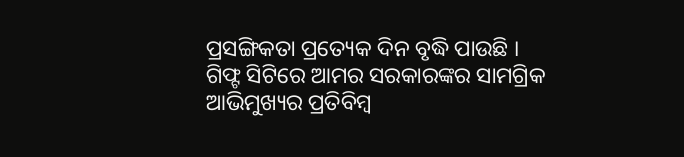ପ୍ରସଙ୍ଗିକତା ପ୍ରତ୍ୟେକ ଦିନ ବୃଦ୍ଧି ପାଉଛି । ଗିଫ୍ଟ ସିଟିରେ ଆମର ସରକାରଙ୍କର ସାମଗ୍ରିକ ଆଭିମୁଖ୍ୟର ପ୍ରତିବିମ୍ବ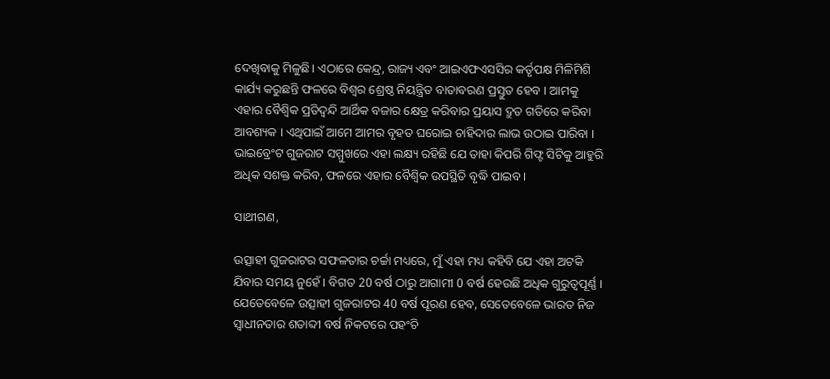ଦେଖିବାକୁ ମିଳୁଛି। ଏଠାରେ କେନ୍ଦ୍ର, ରାଜ୍ୟ ଏବଂ ଆଇଏଫଏସସିର କର୍ତୃପକ୍ଷ ମିଳିମିଶି କାର୍ଯ୍ୟ କରୁଛନ୍ତି ଫଳରେ ବିଶ୍ୱର ଶ୍ରେଷ୍ଠ ନିୟନ୍ତ୍ରିତ ବାତାବରଣ ପ୍ରସ୍ତୁତ ହେବ । ଆମକୁ ଏହାର ବୈଶ୍ୱିକ ପ୍ରତିଦ୍ୱନ୍ଦି ଆର୍ଥିକ ବଜାର କ୍ଷେତ୍ର କରିବାର ପ୍ରୟାସ ଦ୍ରୁତ ଗତିରେ କରିବା ଆବଶ୍ୟକ । ଏଥିପାଇଁ ଆମେ ଆମର ବୃହତ ଘରୋଇ ଚାହିଦାର ଲାଭ ଉଠାଇ ପାରିବା । ଭାଇବ୍ରେଂଟ ଗୁଜରାଟ ସମ୍ମୁଖରେ ଏହା ଲକ୍ଷ୍ୟ ରହିଛି ଯେ ତାହା କିପରି ଗିଫ୍ଟ ସିଟିକୁ ଆହୁରି ଅଧିକ ସଶକ୍ତ କରିବ, ଫଳରେ ଏହାର ବୈଶ୍ୱିକ ଉପସ୍ଥିତି ବୃଦ୍ଧି ପାଇବ ।

ସାଥୀଗଣ,

ଉତ୍ସାହୀ ଗୁଜରାଟର ସଫଳତାର ଚର୍ଚ୍ଚା ମଧ୍ୟରେ, ମୁଁ ଏହା ମଧ୍ୟ କହିବି ଯେ ଏହା ଅଟକି ଯିବାର ସମୟ ନୁହେଁ । ବିଗତ 20 ବର୍ଷ ଠାରୁ ଆଗାମୀ 0 ବର୍ଷ ହେଉଛି ଅଧିକ ଗୁରୁତ୍ୱପୂର୍ଣ୍ଣ । ଯେତେବେଳେ ଉତ୍ସାହୀ ଗୁଜରାଟର 40 ବର୍ଷ ପୂରଣ ହେବ, ସେତେବେଳେ ଭାରତ ନିଜ ସ୍ୱାଧୀନତାର ଶତାବ୍ଦୀ ବର୍ଷ ନିକଟରେ ପହଂଚି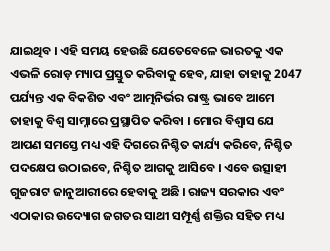ଯାଇଥିବ । ଏହି ସମୟ ହେଉଛି ଯେତେବେଳେ ଭାରତକୁ ଏକ ଏଭଳି ରୋଡ଼ ମ୍ୟାପ ପ୍ରସ୍ତୁତ କରିବାକୁ ହେବ, ଯାହା ତାହାକୁ 2047 ପର୍ଯ୍ୟନ୍ତ ଏକ ବିକଶିତ ଏବଂ ଆତ୍ମନିର୍ଭର ରାଷ୍ଟ୍ର ଭାବେ ଆମେ ତାହାକୁ ବିଶ୍ୱ ସାମ୍ନାରେ ପ୍ରସ୍ଥାପିତ କରିବା । ମୋର ବିଶ୍ୱାସ ଯେ ଆପଣ ସମସ୍ତେ ମଧ୍ୟ ଏହି ଦିଗରେ ନିଶ୍ଚିତ କାର୍ଯ୍ୟ କରିବେ, ନିଶ୍ଚିତ ପଦକ୍ଷେପ ଉଠାଇବେ, ନିଶ୍ଚିତ ଆଗକୁ ଆସିବେ । ଏବେ ଉତ୍ସାହୀ ଗୁଜରାଟ ଜାନୁଆରୀରେ ହେବାକୁ ଅଛି । ରାଜ୍ୟ ସରକାର ଏବଂ ଏଠାକାର ଉଦ୍ୟୋଗ ଜଗତର ସାଥୀ ସମ୍ପୂର୍ଣ୍ଣ ଶକ୍ତିର ସହିତ ମଧ୍ୟ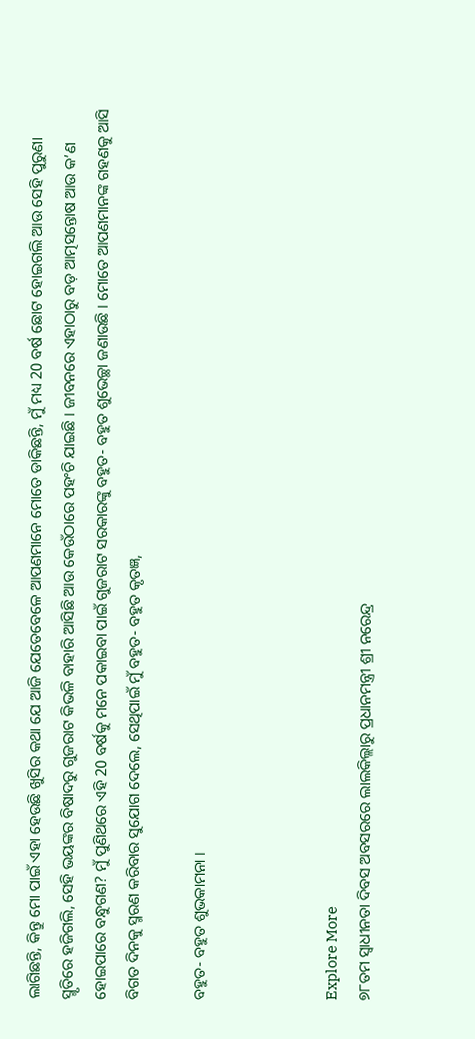ଲାଗିଛନ୍ତି, କିନ୍ତୁ ମୋ ପାଇଁ ଏହା ହେଉଛି ଖୁସିର କଥା ଯେ ଆଜି ଯେତେବେଳେ ଆପଣମାନେ ମୋତେ ଡାକିଛନ୍ତି, ମୁଁ ମଧ୍ୟ 20 ବର୍ଷ ଛୋଟ ହୋଇଗଲି ଆଉ ସେହି ପୁରୁଣା ସ୍ମୃତିରେ ହଜିଗଲି, ସେହି ଭୟଙ୍କର ବିଷାଦରୁ ଗୁଜରାଟ କିଭଳି ବାହାରି ଆସିଛି ଆଉ କେଉଁଠାରେ ପହଂଚି ଯାଇଛି । ଜୀବନରେ ଏହାଠାରୁ ବଡ଼ ଆତ୍ମସନ୍ତୋଷ ଆଉ କ’ଣ ହୋଇପାରେ ବନ୍ଧୁଗଣ? ମୁଁ ପୁଣିଥରେ ଏହି 20 ବର୍ଷକୁ ମନେ ପକାଇବା ପାଇଁ ଗୁଜରାଟ ସରକାରଙ୍କୁ ବହୁତ- ବହୁତ ଶୁଭେଚ୍ଛା ଜଣାଉଛି । ମୋତେ ଆପଣମାନଙ୍କ ଗହଣକୁ ଆସି ବିଗତ ଦିନକୁ ସ୍ମରଣ କରିବାର ସୁଯୋଗ ଦେଲେ, ସେଥିପାଇଁ ମୁଁ ବହୁତ- ବହୁତ କୃତଜ୍ଞ,

ବହୁତ- ବହୁତ ଶୁଭକାମନା ।



Explore More
୭୮ତମ ସ୍ୱାଧୀନତା ଦିବସ ଅବସରରେ ଲାଲକିଲ୍ଲାରୁ ପ୍ରଧାନମନ୍ତ୍ରୀ ଶ୍ରୀ ନରେନ୍ଦ୍ର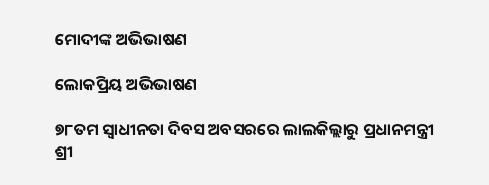ମୋଦୀଙ୍କ ଅଭିଭାଷଣ

ଲୋକପ୍ରିୟ ଅଭିଭାଷଣ

୭୮ତମ ସ୍ୱାଧୀନତା ଦିବସ ଅବସରରେ ଲାଲକିଲ୍ଲାରୁ ପ୍ରଧାନମନ୍ତ୍ରୀ ଶ୍ରୀ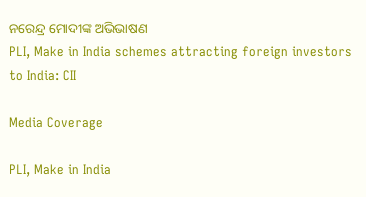ନରେନ୍ଦ୍ର ମୋଦୀଙ୍କ ଅଭିଭାଷଣ
PLI, Make in India schemes attracting foreign investors to India: CII

Media Coverage

PLI, Make in India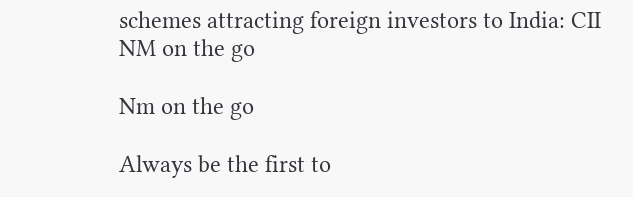schemes attracting foreign investors to India: CII
NM on the go

Nm on the go

Always be the first to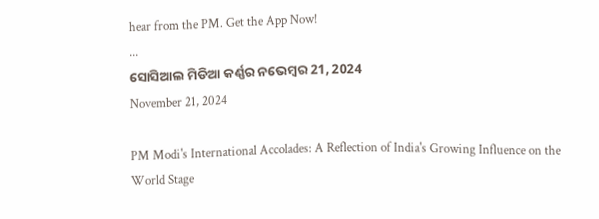hear from the PM. Get the App Now!
...
ସୋସିଆଲ ମିଡିଆ କର୍ଣ୍ଣର ନଭେମ୍ବର 21, 2024
November 21, 2024

PM Modi's International Accolades: A Reflection of India's Growing Influence on the World Stage